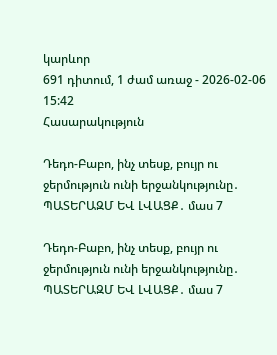կարևոր
691 դիտում, 1 ժամ առաջ - 2026-02-06 15:42
Հասարակություն

Դեդո-Բաբո, ինչ տեսք, բույր ու ջերմություն ունի երջանկությունը․ ՊԱՏԵՐԱԶՄ ԵՎ ԼՎԱՑՔ․ մաս 7

Դեդո-Բաբո, ինչ տեսք, բույր ու ջերմություն ունի երջանկությունը․ ՊԱՏԵՐԱԶՄ ԵՎ ԼՎԱՑՔ․ մաս 7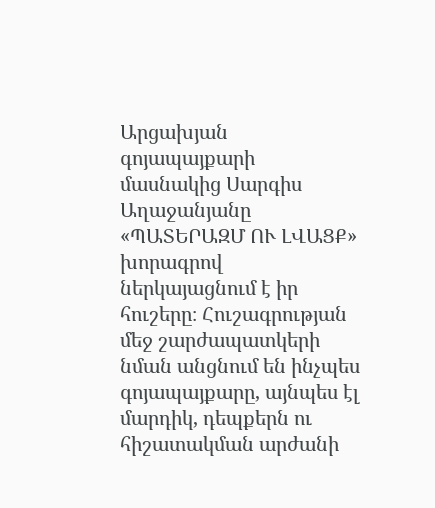Արցախյան գոյապայքարի մասնակից Սարգիս Աղաջանյանը «ՊԱՏԵՐԱԶՄ ՈՒ ԼՎԱՑՔ» խորագրով ներկայացնում է իր հուշերը։ Հուշագրության մեջ շարժապատկերի նման անցնում են ինչպես գոյապայքարը, այնպես էլ մարդիկ, դեպքերն ու հիշատակման արժանի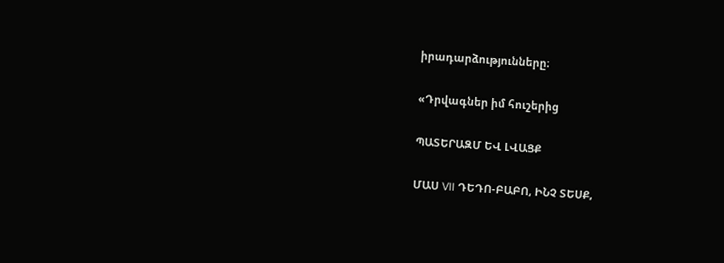իրադարձությունները։

«Դրվագներ իմ հուշերից

ՊԱՏԵՐԱԶՄ ԵՎ ԼՎԱՑՔ

ՄԱՍ VII ԴԵԴՈ-ԲԱԲՈ, ԻՆՉ ՏԵՍՔ,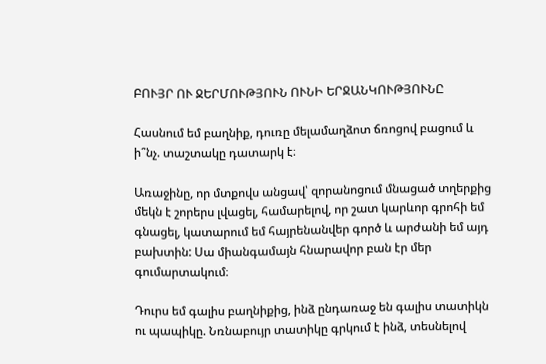ԲՈՒՅՐ ՈՒ ՋԵՐՄՈՒԹՅՈՒՆ ՈՒՆԻ ԵՐՋԱՆԿՈՒԹՅՈՒՆԸ

Հասնում եմ բաղնիք, դուռը մելամաղձոտ ճռոցով բացում և ի՞նչ. տաշտակը դատարկ է։

Առաջինը, որ մտքովս անցավ՝ զորանոցում մնացած տղերքից մեկն է շորերս լվացել, համարելով, որ շատ կարևոր գրոհի եմ գնացել, կատարում եմ հայրենանվեր գործ և արժանի եմ այդ բախտին: Սա միանգամայն հնարավոր բան էր մեր գումարտակում։

Դուրս եմ գալիս բաղնիքից, ինձ ընդառաջ են գալիս տատիկն ու պապիկը. Նռնաբույր տատիկը գրկում է ինձ, տեսնելով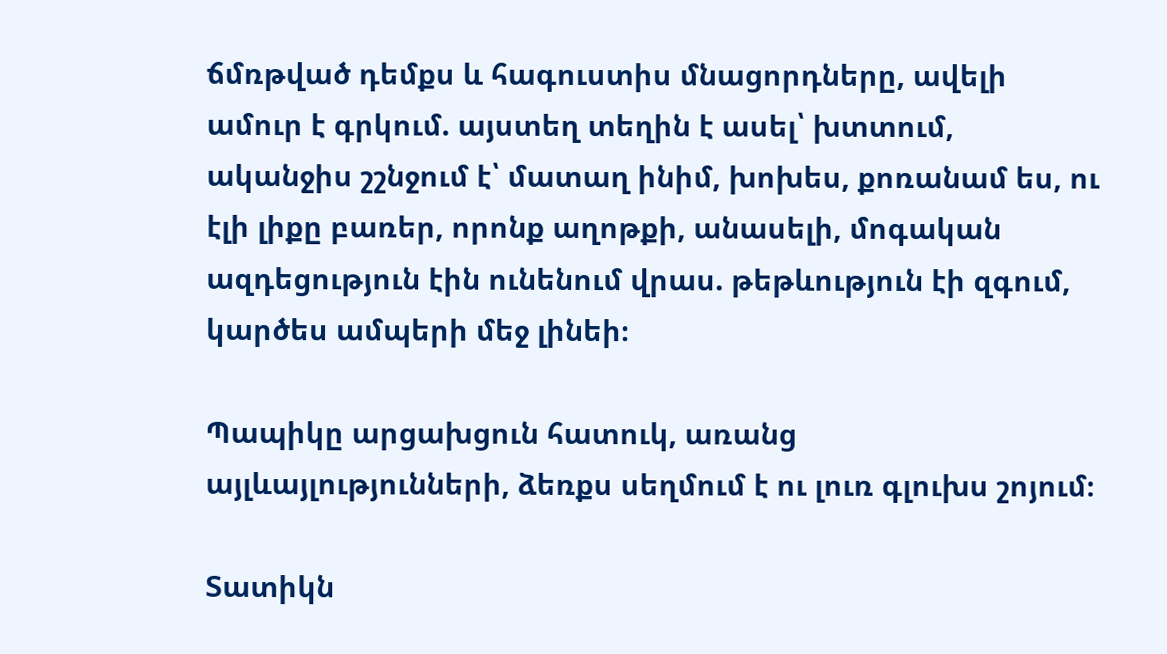ճմռթված դեմքս և հագուստիս մնացորդները, ավելի ամուր է գրկում. այստեղ տեղին է ասել՝ խտտում, ականջիս շշնջում է՝ մատաղ ինիմ, խոխես, քոռանամ ես, ու էլի լիքը բառեր, որոնք աղոթքի, անասելի, մոգական ազդեցություն էին ունենում վրաս. թեթևություն էի զգում, կարծես ամպերի մեջ լինեի։

Պապիկը արցախցուն հատուկ, առանց այլևայլությունների, ձեռքս սեղմում է ու լուռ գլուխս շոյում։

Տատիկն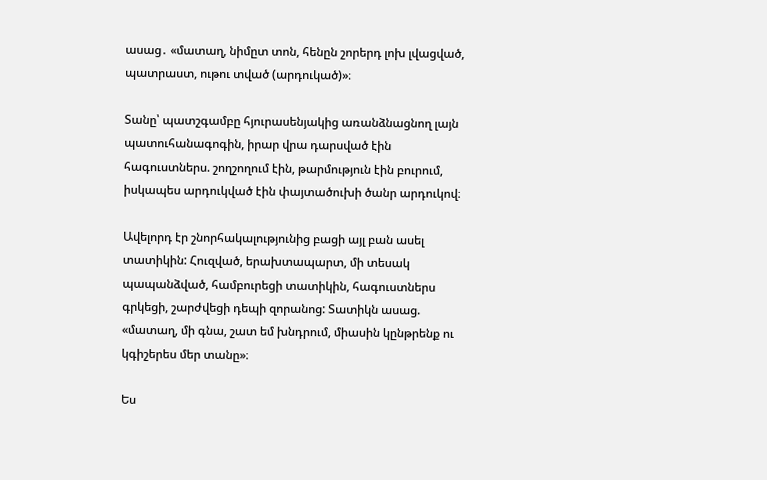ասաց․ «մատաղ, նիմըտ տոն, հենըն շորերդ լոխ լվացված, պատրաստ, ութու տված (արդուկած)»։

Տանը՝ պատշգամբը հյուրասենյակից առանձնացնող լայն պատուհանագոգին, իրար վրա դարսված էին հագուստներս. շողշողում էին, թարմություն էին բուրում, իսկապես արդուկված էին փայտածուխի ծանր արդուկով։

Ավելորդ էր շնորհակալությունից բացի այլ բան ասել տատիկին: Հուզված, երախտապարտ, մի տեսակ պապանձված, համբուրեցի տատիկին, հագուստներս գրկեցի, շարժվեցի դեպի զորանոց: Տատիկն ասաց. «մատաղ, մի գնա, շատ եմ խնդրում, միասին կընթրենք ու կգիշերես մեր տանը»։

Ես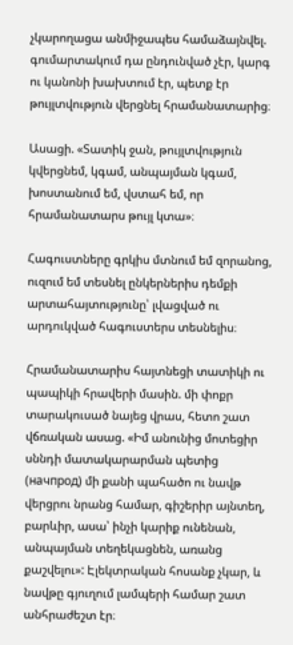չկարողացա անմիջապես համաձայնվել. գումարտակում դա ընդունված չէր, կարգ ու կանոնի խախտում էր, պետք էր թույլտվություն վերցնել հրամանատարից։

Ասացի. «Տատիկ ջան, թույլտվություն կվերցնեմ, կգամ, անպայման կգամ, խոստանում եմ, վստահ եմ, որ հրամանատարս թույլ կտա»։

Հագուստները գրկիս մտնում եմ զորանոց, ուզում եմ տեսնել ընկերներիս դեմքի արտահայտությունը՝ լվացված ու արդուկված հագուստերս տեսնելիս։

Հրամանատարիս հայտնեցի տատիկի ու պապիկի հրավերի մասին. մի փոքր տարակուսած նայեց վրաս, հետո շատ վճռական ասաց. «Իմ անունից մոտեցիր սննդի մատակարարման պետից (начпрод) մի քանի պահածո ու նավթ վերցրու նրանց համար, գիշերիր այնտեղ, բարևիր, ասա՝ ինչի կարիք ունենան, անպայման տեղեկացնեն, առանց քաշվելու»: Էլեկտրական հոսանք չկար, և նավթը գյուղում լամպերի համար շատ անհրաժեշտ էր։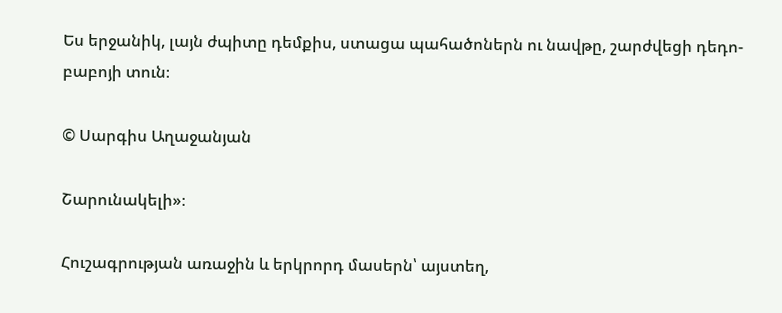Ես երջանիկ, լայն ժպիտը դեմքիս, ստացա պահածոներն ու նավթը, շարժվեցի դեդո-բաբոյի տուն։

© Սարգիս Աղաջանյան

Շարունակելի»։

Հուշագրության առաջին և երկրորդ մասերն՝ այստեղ,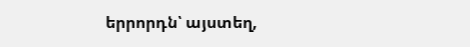երրորդն՝ այստեղ,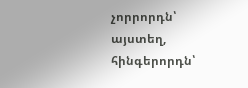չորրորդն՝ այստեղ, հինգերորդն՝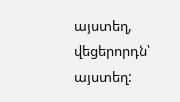այստեղ, վեցերորդն՝ այստեղ: